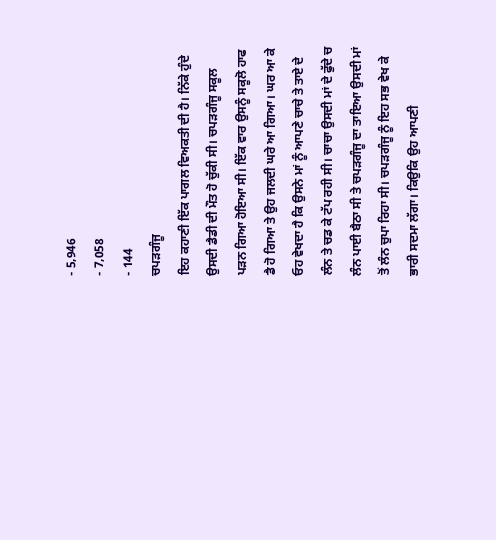- 5,946
- 7,058
- 144
ਚਪੜਗੰਜੂ
ਇਹ ਕਹਾਣੀ ਇੱਕ ਪਾਗਲ ਵਿਅਕਤੀ ਦੀ ਹੈ। ਨਿੱਕੇ ਹੁੰਦੇ ਉਸਦੀ ਡੈਡੀ ਦੀ ਮੌਤ ਹੋ ਚੁੱਕੀ ਸੀ। ਚਪੜਗੰਜੂ ਸਕੂਲ ਪੜਨ ਗਿਆ ਹੋਇਆ ਸੀ। ਇੱਕ ਵਾਰ ਉਸਨੂੰ ਸਕੂਲੋ ਹਾਫ ਡੈ ਹੋ ਗਿਆ ਤੇ ਉਹ ਜਲਦੀ ਘਰੇ ਆ ਗਿਆ। ਘਰ ਆ ਕੇ ਓਹ ਵੇਖਦਾ ਹੈ ਕਿ ਉਸਨੇ ਮਾਂ ਨੂੰ ਆਪਣੇ ਚਾਚੇ ਤੇ ਤਾਏ ਦੇ ਲੰਨ ਤੇ ਚਡ ਕੇ ਟੱਪ ਰਹੀ ਸੀ। ਚਾਚਾ ਉਸਦੀ ਮਾਂ ਦੇ ਫੁੱਦੇ ਚ ਲੰਨ ਪਾਈ ਬੈਠਾ ਸੀ ਤੇ ਚਪੜਗੰਜੂ ਦਾ ਤਾਇਆ ਉਸਦੀ ਮਾਂ ਤੋਂ ਲੰਨ ਚੁਪਾ ਰਿਹਾ ਸੀ। ਚਪੜਗੰਜੂ ਨੂੰ ਇਹ ਸਭ ਵੇਖ ਕੇ ਭਾਰੀ ਸਦਮਾ ਲੱਗਾ। ਕਿਉਕਿ ਉਹ ਆਪਣੀ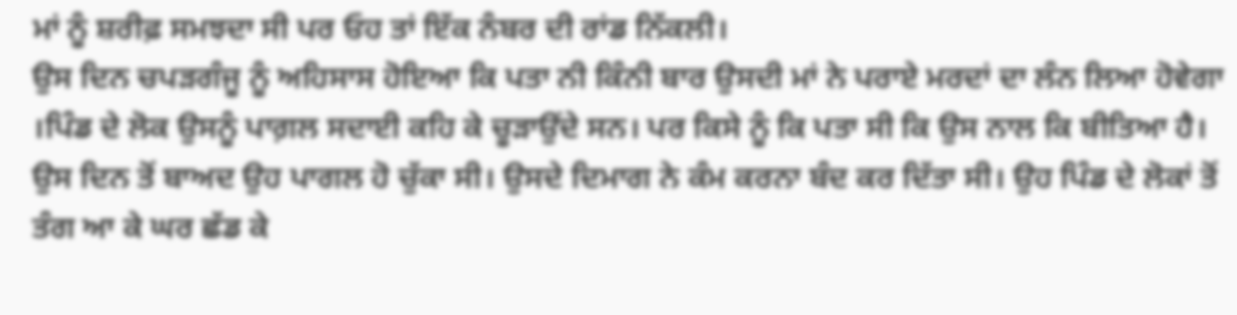ਮਾਂ ਨੂੰ ਸ਼ਰੀਫ਼ ਸਮਝਦਾ ਸੀ ਪਰ ਓਹ ਤਾਂ ਇੱਕ ਨੰਬਰ ਦੀ ਰਾਂਡ ਨਿੱਕਲੀ।
ਉਸ ਦਿਨ ਚਪੜਗੰਜੂ ਨੂੰ ਅਹਿਸਾਸ ਹੋਇਆ ਕਿ ਪਤਾ ਨੀ ਕਿੰਨੀ ਬਾਰ ਉਸਦੀ ਮਾਂ ਨੇ ਪਰਾਏ ਮਰਦਾਂ ਦਾ ਲੰਨ ਲਿਆ ਹੋਵੇਗਾ ।ਪਿੰਡ ਦੇ ਲੋਕ ਉਸਨੂੰ ਪਾਗ਼ਲ ਸਦਾਈ ਕਹਿ ਕੇ ਚੂੜਾਉਂਦੇ ਸਨ। ਪਰ ਕਿਸੇ ਨੂੰ ਕਿ ਪਤਾ ਸੀ ਕਿ ਉਸ ਨਾਲ ਕਿ ਬੀਤਿਆ ਹੈ।
ਉਸ ਦਿਨ ਤੋਂ ਬਾਅਦ ਉਹ ਪਾਗਲ ਹੋ ਚੁੱਕਾ ਸੀ। ਉਸਦੇ ਦਿਮਾਗ ਨੇ ਕੰਮ ਕਰਨਾ ਬੰਦ ਕਰ ਦਿੱਤਾ ਸੀ। ਉਹ ਪਿੰਡ ਦੇ ਲੋਕਾਂ ਤੋਂ ਤੰਗ ਆ ਕੇ ਘਰ ਛੱਡ ਕੇ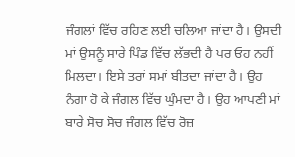ਜੰਗਲਾਂ ਵਿੱਚ ਰਹਿਣ ਲਈ ਚਲਿਆ ਜਾਂਦਾ ਹੈ। ਉਸਦੀ ਮਾਂ ਉਸਨੂੰ ਸਾਰੇ ਪਿੰਡ ਵਿੱਚ ਲੱਭਦੀ ਹੈ ਪਰ ਓਹ ਨਹੀਂ ਮਿਲਦਾ। ਇਸੇ ਤਰਾਂ ਸਮਾਂ ਬੀਤਦਾ ਜਾਂਦਾ ਹੈ। ਉਹ ਨੰਗਾ ਹੋ ਕੇ ਜੰਗਲ ਵਿੱਚ ਘੁੰਮਦਾ ਹੈ। ਉਹ ਆਪਣੀ ਮਾਂ ਬਾਰੇ ਸੋਚ ਸੋਚ ਜੰਗਲ ਵਿੱਚ ਰੋਜ਼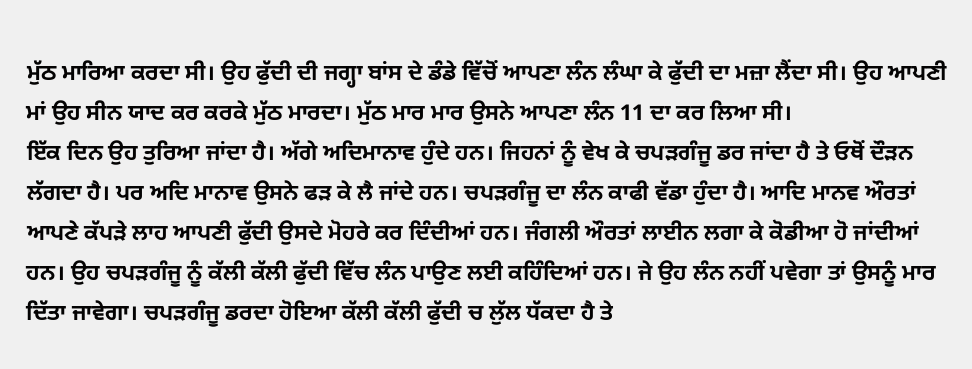ਮੁੱਠ ਮਾਰਿਆ ਕਰਦਾ ਸੀ। ਉਹ ਫੁੱਦੀ ਦੀ ਜਗ੍ਹਾ ਬਾਂਸ ਦੇ ਡੰਡੇ ਵਿੱਚੋਂ ਆਪਣਾ ਲੰਨ ਲੰਘਾ ਕੇ ਫੁੱਦੀ ਦਾ ਮਜ਼ਾ ਲੈਂਦਾ ਸੀ। ਉਹ ਆਪਣੀ ਮਾਂ ਉਹ ਸੀਨ ਯਾਦ ਕਰ ਕਰਕੇ ਮੁੱਠ ਮਾਰਦਾ। ਮੁੱਠ ਮਾਰ ਮਾਰ ਉਸਨੇ ਆਪਣਾ ਲੰਨ 11 ਦਾ ਕਰ ਲਿਆ ਸੀ।
ਇੱਕ ਦਿਨ ਉਹ ਤੁਰਿਆ ਜਾਂਦਾ ਹੈ। ਅੱਗੇ ਅਦਿਮਾਨਾਵ ਹੁੰਦੇ ਹਨ। ਜਿਹਨਾਂ ਨੂੰ ਵੇਖ ਕੇ ਚਪੜਗੰਜੂ ਡਰ ਜਾਂਦਾ ਹੈ ਤੇ ਓਥੋਂ ਦੌੜਨ ਲੱਗਦਾ ਹੈ। ਪਰ ਅਦਿ ਮਾਨਾਵ ਉਸਨੇ ਫੜ ਕੇ ਲੈ ਜਾਂਦੇ ਹਨ। ਚਪੜਗੰਜੂ ਦਾ ਲੰਨ ਕਾਫੀ ਵੱਡਾ ਹੁੰਦਾ ਹੈ। ਆਦਿ ਮਾਨਵ ਔਰਤਾਂ ਆਪਣੇ ਕੱਪੜੇ ਲਾਹ ਆਪਣੀ ਫੁੱਦੀ ਉਸਦੇ ਮੋਹਰੇ ਕਰ ਦਿੰਦੀਆਂ ਹਨ। ਜੰਗਲੀ ਔਰਤਾਂ ਲਾਈਨ ਲਗਾ ਕੇ ਕੋਡੀਆ ਹੋ ਜਾਂਦੀਆਂ ਹਨ। ਉਹ ਚਪੜਗੰਜੂ ਨੂੰ ਕੱਲੀ ਕੱਲੀ ਫੁੱਦੀ ਵਿੱਚ ਲੰਨ ਪਾਉਣ ਲਈ ਕਹਿੰਦਿਆਂ ਹਨ। ਜੇ ਉਹ ਲੰਨ ਨਹੀਂ ਪਵੇਗਾ ਤਾਂ ਉਸਨੂੰ ਮਾਰ ਦਿੱਤਾ ਜਾਵੇਗਾ। ਚਪੜਗੰਜੂ ਡਰਦਾ ਹੋਇਆ ਕੱਲੀ ਕੱਲੀ ਫੁੱਦੀ ਚ ਲੁੱਲ ਧੱਕਦਾ ਹੈ ਤੇ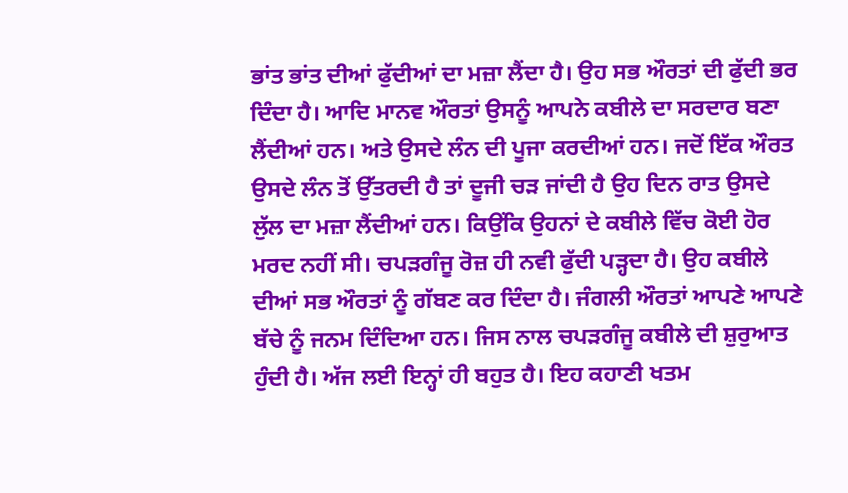ਭਾਂਤ ਭਾਂਤ ਦੀਆਂ ਫੁੱਦੀਆਂ ਦਾ ਮਜ਼ਾ ਲੈਂਦਾ ਹੈ। ਉਹ ਸਭ ਔਰਤਾਂ ਦੀ ਫੁੱਦੀ ਭਰ ਦਿੰਦਾ ਹੈ। ਆਦਿ ਮਾਨਵ ਔਰਤਾਂ ਉਸਨੂੰ ਆਪਨੇ ਕਬੀਲੇ ਦਾ ਸਰਦਾਰ ਬਣਾ ਲੈਂਦੀਆਂ ਹਨ। ਅਤੇ ਉਸਦੇ ਲੰਨ ਦੀ ਪੂਜਾ ਕਰਦੀਆਂ ਹਨ। ਜਦੋਂ ਇੱਕ ਔਰਤ ਉਸਦੇ ਲੰਨ ਤੋਂ ਉੱਤਰਦੀ ਹੈ ਤਾਂ ਦੂਜੀ ਚੜ ਜਾਂਦੀ ਹੈ ਉਹ ਦਿਨ ਰਾਤ ਉਸਦੇ ਲੁੱਲ ਦਾ ਮਜ਼ਾ ਲੈਂਦੀਆਂ ਹਨ। ਕਿਉਂਕਿ ਉਹਨਾਂ ਦੇ ਕਬੀਲੇ ਵਿੱਚ ਕੋਈ ਹੋਰ ਮਰਦ ਨਹੀਂ ਸੀ। ਚਪੜਗੰਜੂ ਰੋਜ਼ ਹੀ ਨਵੀ ਫੁੱਦੀ ਪੜ੍ਹਦਾ ਹੈ। ਉਹ ਕਬੀਲੇ ਦੀਆਂ ਸਭ ਔਰਤਾਂ ਨੂੰ ਗੱਬਣ ਕਰ ਦਿੰਦਾ ਹੈ। ਜੰਗਲੀ ਔਰਤਾਂ ਆਪਣੇ ਆਪਣੇ ਬੱਚੇ ਨੂੰ ਜਨਮ ਦਿੰਦਿਆ ਹਨ। ਜਿਸ ਨਾਲ ਚਪੜਗੰਜੂ ਕਬੀਲੇ ਦੀ ਸ਼ੁਰੁਆਤ ਹੁੰਦੀ ਹੈ। ਅੱਜ ਲਈ ਇਨ੍ਹਾਂ ਹੀ ਬਹੁਤ ਹੈ। ਇਹ ਕਹਾਣੀ ਖਤਮ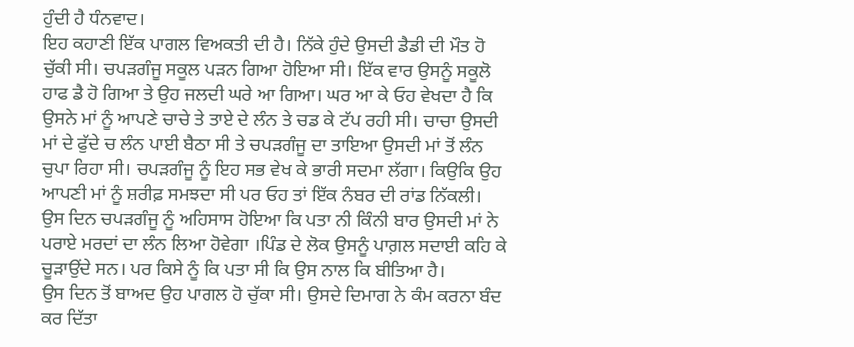ਹੁੰਦੀ ਹੈ ਧੰਨਵਾਦ।
ਇਹ ਕਹਾਣੀ ਇੱਕ ਪਾਗਲ ਵਿਅਕਤੀ ਦੀ ਹੈ। ਨਿੱਕੇ ਹੁੰਦੇ ਉਸਦੀ ਡੈਡੀ ਦੀ ਮੌਤ ਹੋ ਚੁੱਕੀ ਸੀ। ਚਪੜਗੰਜੂ ਸਕੂਲ ਪੜਨ ਗਿਆ ਹੋਇਆ ਸੀ। ਇੱਕ ਵਾਰ ਉਸਨੂੰ ਸਕੂਲੋ ਹਾਫ ਡੈ ਹੋ ਗਿਆ ਤੇ ਉਹ ਜਲਦੀ ਘਰੇ ਆ ਗਿਆ। ਘਰ ਆ ਕੇ ਓਹ ਵੇਖਦਾ ਹੈ ਕਿ ਉਸਨੇ ਮਾਂ ਨੂੰ ਆਪਣੇ ਚਾਚੇ ਤੇ ਤਾਏ ਦੇ ਲੰਨ ਤੇ ਚਡ ਕੇ ਟੱਪ ਰਹੀ ਸੀ। ਚਾਚਾ ਉਸਦੀ ਮਾਂ ਦੇ ਫੁੱਦੇ ਚ ਲੰਨ ਪਾਈ ਬੈਠਾ ਸੀ ਤੇ ਚਪੜਗੰਜੂ ਦਾ ਤਾਇਆ ਉਸਦੀ ਮਾਂ ਤੋਂ ਲੰਨ ਚੁਪਾ ਰਿਹਾ ਸੀ। ਚਪੜਗੰਜੂ ਨੂੰ ਇਹ ਸਭ ਵੇਖ ਕੇ ਭਾਰੀ ਸਦਮਾ ਲੱਗਾ। ਕਿਉਕਿ ਉਹ ਆਪਣੀ ਮਾਂ ਨੂੰ ਸ਼ਰੀਫ਼ ਸਮਝਦਾ ਸੀ ਪਰ ਓਹ ਤਾਂ ਇੱਕ ਨੰਬਰ ਦੀ ਰਾਂਡ ਨਿੱਕਲੀ।
ਉਸ ਦਿਨ ਚਪੜਗੰਜੂ ਨੂੰ ਅਹਿਸਾਸ ਹੋਇਆ ਕਿ ਪਤਾ ਨੀ ਕਿੰਨੀ ਬਾਰ ਉਸਦੀ ਮਾਂ ਨੇ ਪਰਾਏ ਮਰਦਾਂ ਦਾ ਲੰਨ ਲਿਆ ਹੋਵੇਗਾ ।ਪਿੰਡ ਦੇ ਲੋਕ ਉਸਨੂੰ ਪਾਗ਼ਲ ਸਦਾਈ ਕਹਿ ਕੇ ਚੂੜਾਉਂਦੇ ਸਨ। ਪਰ ਕਿਸੇ ਨੂੰ ਕਿ ਪਤਾ ਸੀ ਕਿ ਉਸ ਨਾਲ ਕਿ ਬੀਤਿਆ ਹੈ।
ਉਸ ਦਿਨ ਤੋਂ ਬਾਅਦ ਉਹ ਪਾਗਲ ਹੋ ਚੁੱਕਾ ਸੀ। ਉਸਦੇ ਦਿਮਾਗ ਨੇ ਕੰਮ ਕਰਨਾ ਬੰਦ ਕਰ ਦਿੱਤਾ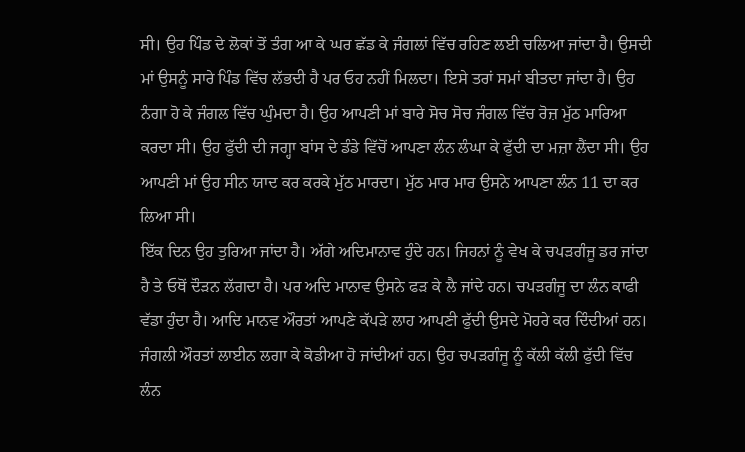ਸੀ। ਉਹ ਪਿੰਡ ਦੇ ਲੋਕਾਂ ਤੋਂ ਤੰਗ ਆ ਕੇ ਘਰ ਛੱਡ ਕੇ ਜੰਗਲਾਂ ਵਿੱਚ ਰਹਿਣ ਲਈ ਚਲਿਆ ਜਾਂਦਾ ਹੈ। ਉਸਦੀ ਮਾਂ ਉਸਨੂੰ ਸਾਰੇ ਪਿੰਡ ਵਿੱਚ ਲੱਭਦੀ ਹੈ ਪਰ ਓਹ ਨਹੀਂ ਮਿਲਦਾ। ਇਸੇ ਤਰਾਂ ਸਮਾਂ ਬੀਤਦਾ ਜਾਂਦਾ ਹੈ। ਉਹ ਨੰਗਾ ਹੋ ਕੇ ਜੰਗਲ ਵਿੱਚ ਘੁੰਮਦਾ ਹੈ। ਉਹ ਆਪਣੀ ਮਾਂ ਬਾਰੇ ਸੋਚ ਸੋਚ ਜੰਗਲ ਵਿੱਚ ਰੋਜ਼ ਮੁੱਠ ਮਾਰਿਆ ਕਰਦਾ ਸੀ। ਉਹ ਫੁੱਦੀ ਦੀ ਜਗ੍ਹਾ ਬਾਂਸ ਦੇ ਡੰਡੇ ਵਿੱਚੋਂ ਆਪਣਾ ਲੰਨ ਲੰਘਾ ਕੇ ਫੁੱਦੀ ਦਾ ਮਜ਼ਾ ਲੈਂਦਾ ਸੀ। ਉਹ ਆਪਣੀ ਮਾਂ ਉਹ ਸੀਨ ਯਾਦ ਕਰ ਕਰਕੇ ਮੁੱਠ ਮਾਰਦਾ। ਮੁੱਠ ਮਾਰ ਮਾਰ ਉਸਨੇ ਆਪਣਾ ਲੰਨ 11 ਦਾ ਕਰ ਲਿਆ ਸੀ।
ਇੱਕ ਦਿਨ ਉਹ ਤੁਰਿਆ ਜਾਂਦਾ ਹੈ। ਅੱਗੇ ਅਦਿਮਾਨਾਵ ਹੁੰਦੇ ਹਨ। ਜਿਹਨਾਂ ਨੂੰ ਵੇਖ ਕੇ ਚਪੜਗੰਜੂ ਡਰ ਜਾਂਦਾ ਹੈ ਤੇ ਓਥੋਂ ਦੌੜਨ ਲੱਗਦਾ ਹੈ। ਪਰ ਅਦਿ ਮਾਨਾਵ ਉਸਨੇ ਫੜ ਕੇ ਲੈ ਜਾਂਦੇ ਹਨ। ਚਪੜਗੰਜੂ ਦਾ ਲੰਨ ਕਾਫੀ ਵੱਡਾ ਹੁੰਦਾ ਹੈ। ਆਦਿ ਮਾਨਵ ਔਰਤਾਂ ਆਪਣੇ ਕੱਪੜੇ ਲਾਹ ਆਪਣੀ ਫੁੱਦੀ ਉਸਦੇ ਮੋਹਰੇ ਕਰ ਦਿੰਦੀਆਂ ਹਨ। ਜੰਗਲੀ ਔਰਤਾਂ ਲਾਈਨ ਲਗਾ ਕੇ ਕੋਡੀਆ ਹੋ ਜਾਂਦੀਆਂ ਹਨ। ਉਹ ਚਪੜਗੰਜੂ ਨੂੰ ਕੱਲੀ ਕੱਲੀ ਫੁੱਦੀ ਵਿੱਚ ਲੰਨ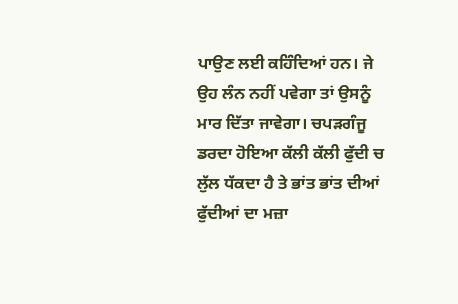ਪਾਉਣ ਲਈ ਕਹਿੰਦਿਆਂ ਹਨ। ਜੇ ਉਹ ਲੰਨ ਨਹੀਂ ਪਵੇਗਾ ਤਾਂ ਉਸਨੂੰ ਮਾਰ ਦਿੱਤਾ ਜਾਵੇਗਾ। ਚਪੜਗੰਜੂ ਡਰਦਾ ਹੋਇਆ ਕੱਲੀ ਕੱਲੀ ਫੁੱਦੀ ਚ ਲੁੱਲ ਧੱਕਦਾ ਹੈ ਤੇ ਭਾਂਤ ਭਾਂਤ ਦੀਆਂ ਫੁੱਦੀਆਂ ਦਾ ਮਜ਼ਾ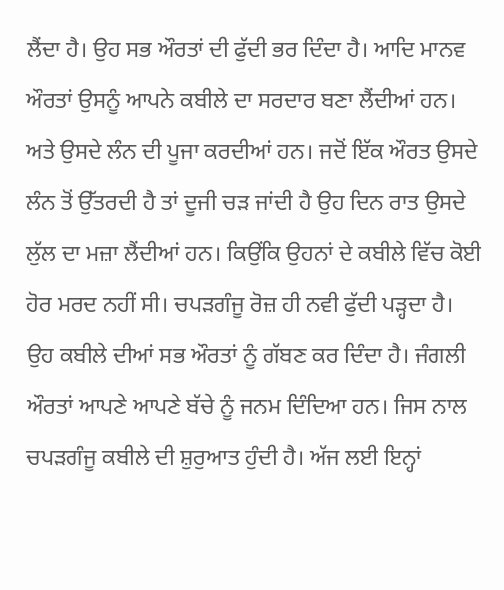ਲੈਂਦਾ ਹੈ। ਉਹ ਸਭ ਔਰਤਾਂ ਦੀ ਫੁੱਦੀ ਭਰ ਦਿੰਦਾ ਹੈ। ਆਦਿ ਮਾਨਵ ਔਰਤਾਂ ਉਸਨੂੰ ਆਪਨੇ ਕਬੀਲੇ ਦਾ ਸਰਦਾਰ ਬਣਾ ਲੈਂਦੀਆਂ ਹਨ। ਅਤੇ ਉਸਦੇ ਲੰਨ ਦੀ ਪੂਜਾ ਕਰਦੀਆਂ ਹਨ। ਜਦੋਂ ਇੱਕ ਔਰਤ ਉਸਦੇ ਲੰਨ ਤੋਂ ਉੱਤਰਦੀ ਹੈ ਤਾਂ ਦੂਜੀ ਚੜ ਜਾਂਦੀ ਹੈ ਉਹ ਦਿਨ ਰਾਤ ਉਸਦੇ ਲੁੱਲ ਦਾ ਮਜ਼ਾ ਲੈਂਦੀਆਂ ਹਨ। ਕਿਉਂਕਿ ਉਹਨਾਂ ਦੇ ਕਬੀਲੇ ਵਿੱਚ ਕੋਈ ਹੋਰ ਮਰਦ ਨਹੀਂ ਸੀ। ਚਪੜਗੰਜੂ ਰੋਜ਼ ਹੀ ਨਵੀ ਫੁੱਦੀ ਪੜ੍ਹਦਾ ਹੈ। ਉਹ ਕਬੀਲੇ ਦੀਆਂ ਸਭ ਔਰਤਾਂ ਨੂੰ ਗੱਬਣ ਕਰ ਦਿੰਦਾ ਹੈ। ਜੰਗਲੀ ਔਰਤਾਂ ਆਪਣੇ ਆਪਣੇ ਬੱਚੇ ਨੂੰ ਜਨਮ ਦਿੰਦਿਆ ਹਨ। ਜਿਸ ਨਾਲ ਚਪੜਗੰਜੂ ਕਬੀਲੇ ਦੀ ਸ਼ੁਰੁਆਤ ਹੁੰਦੀ ਹੈ। ਅੱਜ ਲਈ ਇਨ੍ਹਾਂ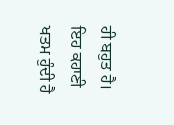ਹੀ ਬਹੁਤ ਹੈ। ਇਹ ਕਹਾਣੀ ਖਤਮ ਹੁੰਦੀ ਹੈ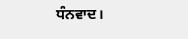ਧੰਨਵਾਦ।